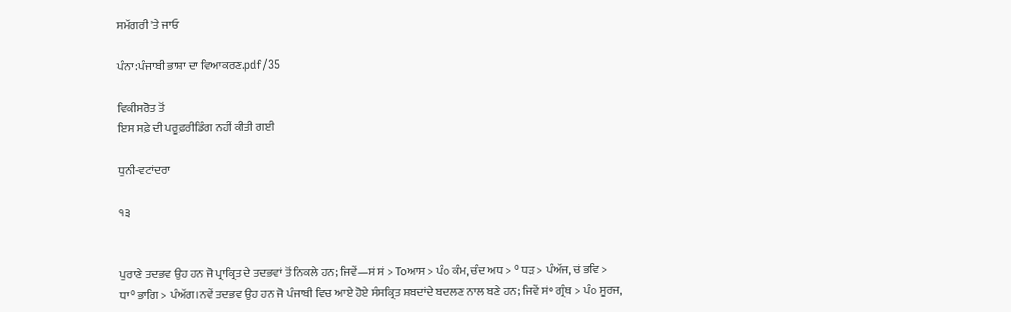ਸਮੱਗਰੀ 'ਤੇ ਜਾਓ

ਪੰਨਾ:ਪੰਜਾਬੀ ਭਾਸ਼ਾ ਦਾ ਵਿਆਕਰਣ.pdf/35

ਵਿਕੀਸਰੋਤ ਤੋਂ
ਇਸ ਸਫ਼ੇ ਦੀ ਪਰੂਫ਼ਰੀਡਿੰਗ ਨਹੀਂ ਕੀਤੀ ਗਈ

ਧੁਨੀ-ਵਟਾਂਦਰਾ

੧੩


ਪੁਰਾਣੇ ਤਦਭਵ ਉਹ ਹਨ ਜੋ ਪ੍ਰਾਕ੍ਰਿਤ ਦੇ ਤਦਭਵਾਂ ਤੋਂ ਨਿਕਲੇ ਹਨ; ਜਿਵੇਂ—ਸਂ ਸਂ > Toਆਸ > ਪੰ੦ ਕੰਮ, ਚੰਦ ਅਧ > ° ਧੜ > ਪੰਅੱਜ, ਚਂ ਭਵਿ > ਧਾ° ਭਾਗਿ > ਪੰਅੱਗ।ਨਵੇਂ ਤਦਭਵ ਉਹ ਹਨ ਜੋ ਪੰਜਾਬੀ ਵਿਚ ਆਏ ਹੋਏ ਸੰਸਕ੍ਰਿਤ ਸ਼ਬਦਾਂਦੇ ਬਦਲਣ ਨਾਲ ਬਣੇ ਹਨ; ਜਿਵੇਂ ਸਂ॰ ਗ੍ਰੰਥ > ਪੰ੦ ਸੂਰਜ,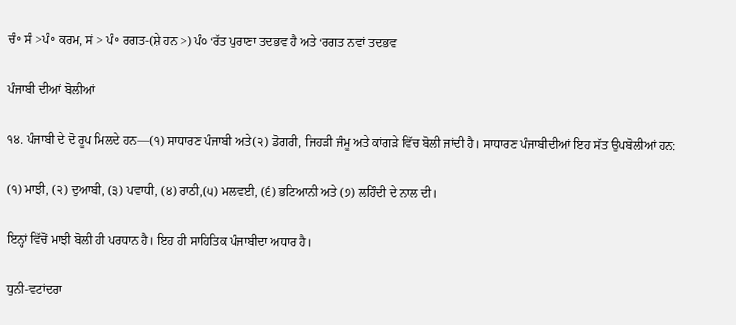ਚੰ॰ ਸੰ >ਪੰ॰ ਕਰਮ, ਸਂ > ਪੰ॰ ਰਗਤ-(ਸ਼ੇ ਹਨ >) ਪੰ੦ ‘ਰੱਤ ਪੁਰਾਣਾ ਤਦਭਵ ਹੈ ਅਤੇ ‘ਰਗਤ ਨਵਾਂ ਤਦਭਵ

ਪੰਜਾਬੀ ਦੀਆਂ ਬੋਲੀਆਂ

੧੪. ਪੰਜਾਬੀ ਦੇ ਦੋ ਰੂਪ ਮਿਲਦੇ ਹਨ—(੧) ਸਾਧਾਰਣ ਪੰਜਾਬੀ ਅਤੇ(੨) ਡੋਗਰੀ, ਜਿਹੜੀ ਜੰਮੂ ਅਤੇ ਕਾਂਗੜੇ ਵਿੱਚ ਬੋਲੀ ਜਾਂਦੀ ਹੈ। ਸਾਧਾਰਣ ਪੰਜਾਬੀਦੀਆਂ ਇਹ ਸੱਤ ਉਪਬੋਲੀਆਂ ਹਨ:

(੧) ਮਾਝੀ, (੨) ਦੁਆਬੀ, (੩) ਪਵਾਧੀ, (੪) ਰਾਠੀ,(੫) ਮਲਵਈ, (੬) ਭਟਿਆਨੀ ਅਤੇ (੭) ਲਹਿੰਦੀ ਦੇ ਨਾਲ ਦੀ।

ਇਨ੍ਹਾਂ ਵਿੱਚੋਂ ਮਾਝੀ ਬੋਲੀ ਹੀ ਪਰਧਾਨ ਹੈ। ਇਹ ਹੀ ਸਾਹਿਤਿਕ ਪੰਜਾਬੀਦਾ ਅਧਾਰ ਹੈ।

ਧੁਨੀ-ਵਟਾਂਦਰਾ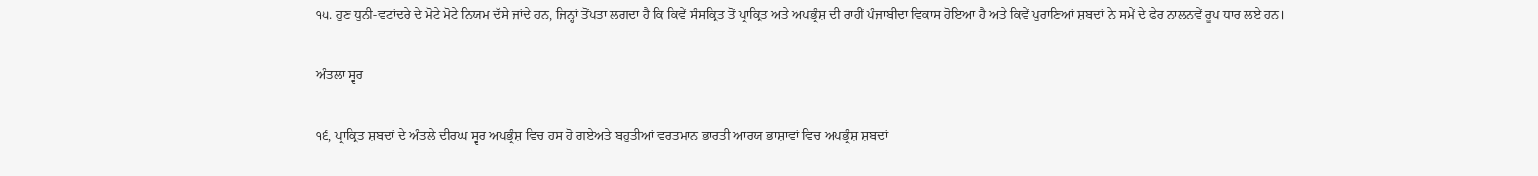੧੫. ਹੁਣ ਧੁਨੀ-ਵਟਾਂਦਰੇ ਦੇ ਮੋਟੇ ਮੋਟੇ ਨਿਯਮ ਦੱਸੇ ਜਾਂਦੇ ਹਨ, ਜਿਨ੍ਹਾਂ ਤੋਂਪਤਾ ਲਗਦਾ ਹੈ ਕਿ ਕਿਵੇਂ ਸੰਸਕ੍ਰਿਤ ਤੋਂ ਪ੍ਰਾਕ੍ਰਿਤ ਅਤੇ ਅਪਭ੍ਰੰਸ਼ ਦੀ ਰਾਹੀਂ ਪੰਜਾਬੀਦਾ ਵਿਕਾਸ ਹੋਇਆ ਹੈ ਅਤੇ ਕਿਵੇਂ ਪੁਰਾਣਿਆਂ ਸ਼ਬਦਾਂ ਨੇ ਸਮੇਂ ਦੇ ਫੇਰ ਨਾਲਨਵੇਂ ਰੂਪ ਧਾਰ ਲਏ ਹਨ।

ਅੰਤਲਾ ਸ੍ਵਰ

੧੬, ਪ੍ਰਾਕ੍ਰਿਤ ਸ਼ਬਦਾਂ ਦੇ ਅੰਤਲੇ ਦੀਰਘ ਸ੍ਵਰ ਅਪਭ੍ਰੰਸ਼ ਵਿਚ ਹਸ ਹੋ ਗਏਅਤੇ ਬਹੁਤੀਆਂ ਵਰਤਮਾਨ ਭਾਰਤੀ ਆਰਯ ਭਾਸ਼ਾਵਾਂ ਵਿਚ ਅਪਭ੍ਰੰਸ਼ ਸ਼ਬਦਾਂ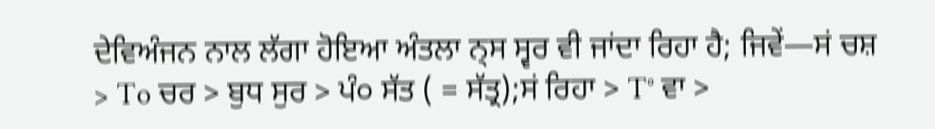ਦੇਵਿਅੰਜਨ ਨਾਲ ਲੱਗਾ ਹੋਇਆ ਅੰਤਲਾ ਨ੍ਸ ਸ੍ਵਰ ਵੀ ਜਾਂਦਾ ਰਿਹਾ ਹੈ; ਜਿਵੇਂ—ਸਂ ਚਸ਼ > To ਚਰ > ਬੁਧ ਸੁਰ > ਪੰ੦ ਸੱਤ ( = ਸੱਤ੍ਰ);ਸਂ ਰਿਹਾ > T° ਵਾ >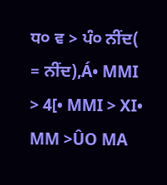ਧ੦ ਵ > ਪੰ੦ ਨੀਂਦ( = ਨੀਂਦ),Á• MMI > 4[• MMI > XI• MM >ÛO MA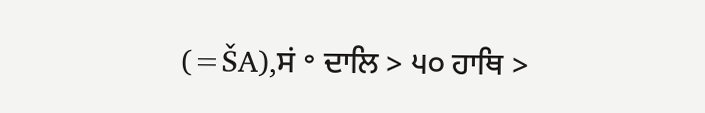(=ŠA),ਸਂ ॰ ਦਾਲਿ > ੫੦ ਹਾਥਿ >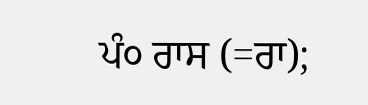ਪੰ੦ ਰਾਸ (=ਰਾ);